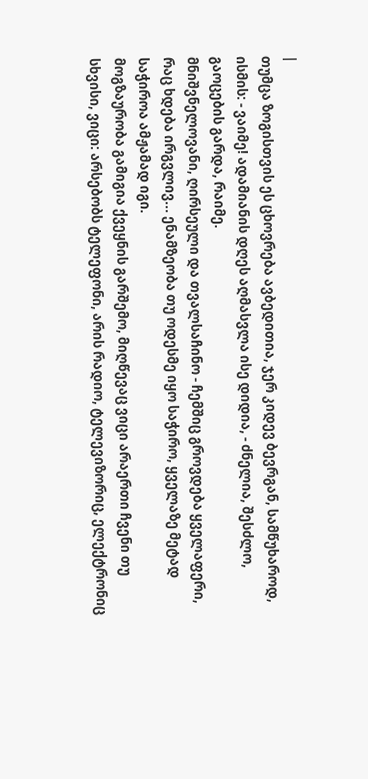|
თუმცა ზოგისთვის ეს ცხოვრება ავბედითია, ჯერ კიდევ ბევრგან, სამწუხაროდ, ისმის: - ვაიმე! ადამიანის დღეს აღმასვლა ისე დიდია, - ძნელია, შესძლო, გაოცების გარდა, რაიმე.
მნიშვნელოვანი, ღირსეული და თვალსაჩინო - ჩემშიც გროვდება ყველაფერი, რაც ხდება ირგვლივ... ენამზეობა თუ ოდესმე იყო საჭირო, ყველაზე მეტად საჭიროა ამჟამად იგი.
მოგზაურობა გამიგია ქვეყნის გარშემო, მიღწევაც ვიცი არაერთი ჩვენი თუ სხვისი, ვიცი: არსებობს ტელეფონი, არის რადიო, ტელევიზორიც, ელექტრონიც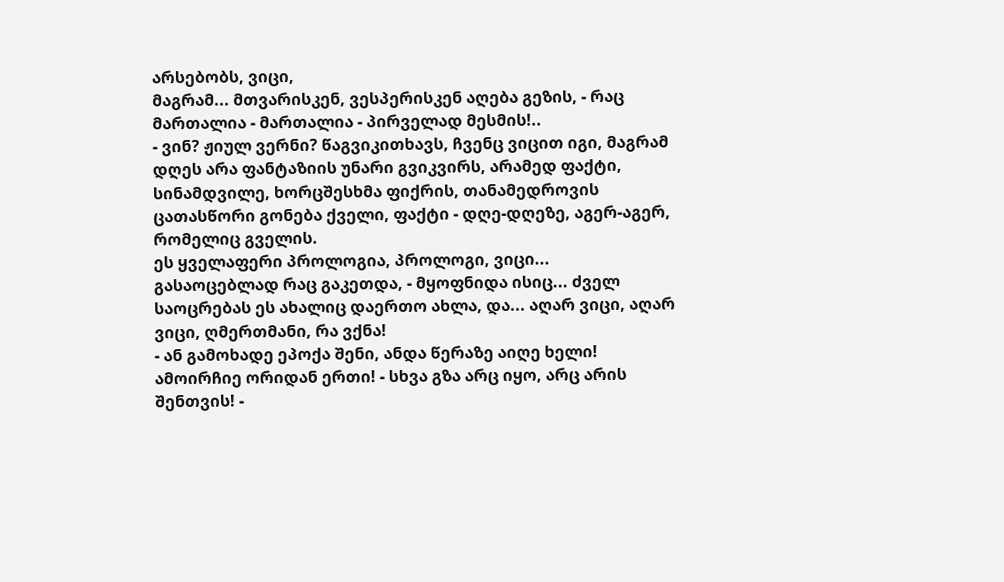არსებობს, ვიცი,
მაგრამ... მთვარისკენ, ვესპერისკენ აღება გეზის, - რაც მართალია - მართალია - პირველად მესმის!..
- ვინ? ჟიულ ვერნი? წაგვიკითხავს, ჩვენც ვიცით იგი, მაგრამ დღეს არა ფანტაზიის უნარი გვიკვირს, არამედ ფაქტი, სინამდვილე, ხორცშესხმა ფიქრის, თანამედროვის ცათასწორი გონება ქველი, ფაქტი - დღე-დღეზე, აგერ-აგერ, რომელიც გველის.
ეს ყველაფერი პროლოგია, პროლოგი, ვიცი... გასაოცებლად რაც გაკეთდა, - მყოფნიდა ისიც... ძველ საოცრებას ეს ახალიც დაერთო ახლა, და... აღარ ვიცი, აღარ ვიცი, ღმერთმანი, რა ვქნა!
- ან გამოხადე ეპოქა შენი, ანდა წერაზე აიღე ხელი! ამოირჩიე ორიდან ერთი! - სხვა გზა არც იყო, არც არის შენთვის! -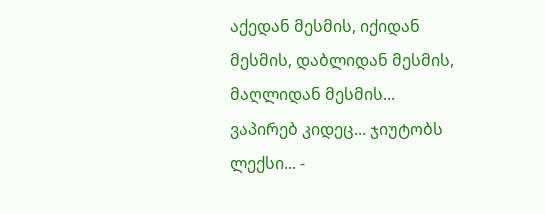აქედან მესმის, იქიდან მესმის, დაბლიდან მესმის, მაღლიდან მესმის... ვაპირებ კიდეც... ჯიუტობს ლექსი... -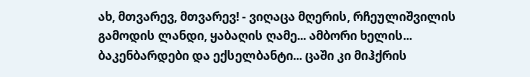ახ, მთვარევ, მთვარევ! - ვიღაცა მღერის, რჩეულიშვილის გამოდის ლანდი, ყაბაღის ღამე... ამბორი ხელის... ბაკენბარდები და ექსელბანტი... ცაში კი მიჰქრის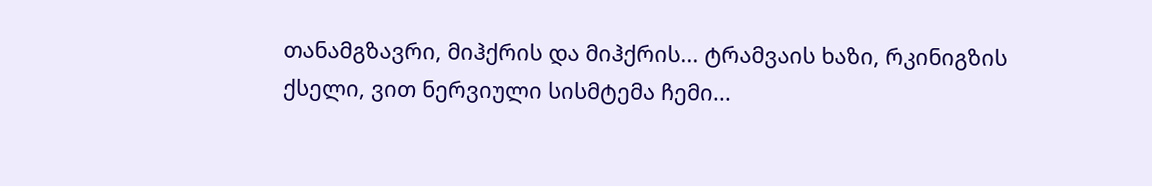თანამგზავრი, მიჰქრის და მიჰქრის... ტრამვაის ხაზი, რკინიგზის ქსელი, ვით ნერვიული სისმტემა ჩემი...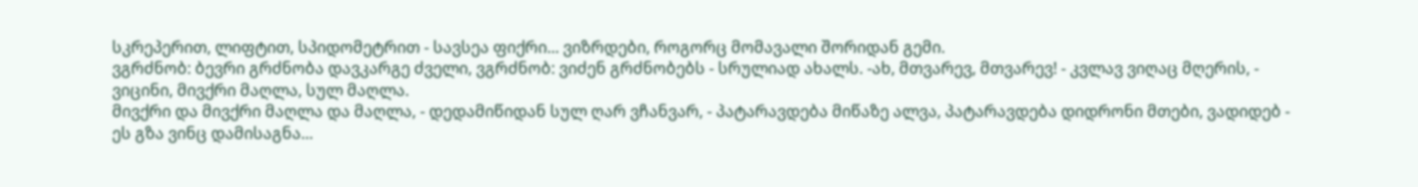სკრეპერით, ლიფტით, სპიდომეტრით - სავსეა ფიქრი... ვიზრდები, როგორც მომავალი შორიდან გემი.
ვგრძნობ: ბევრი გრძნობა დავკარგე ძველი, ვგრძნობ: ვიძენ გრძნობებს - სრულიად ახალს. -ახ, მთვარევ, მთვარევ! - კვლავ ვიღაც მღერის, - ვიცინი, მივქრი მაღლა, სულ მაღლა.
მივქრი და მივქრი მაღლა და მაღლა, - დედამიწიდან სულ ღარ ვჩანვარ, - პატარავდება მიწაზე ალვა, პატარავდება დიდრონი მთები, ვადიდებ - ეს გზა ვინც დამისაგნა...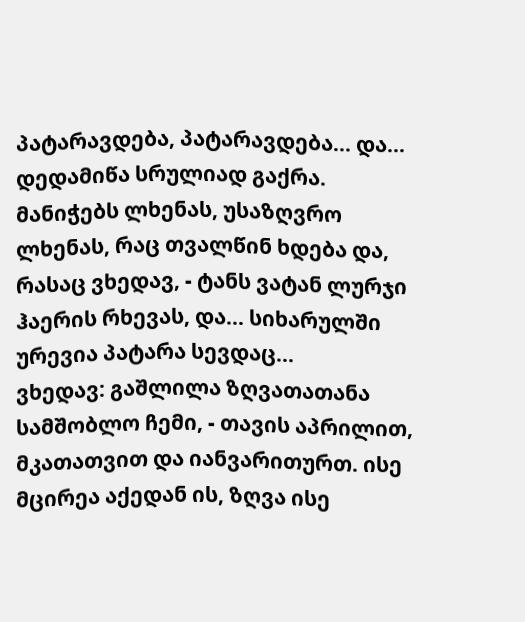პატარავდება, პატარავდება... და... დედამიწა სრულიად გაქრა.
მანიჭებს ლხენას, უსაზღვრო ლხენას, რაც თვალწინ ხდება და, რასაც ვხედავ, - ტანს ვატან ლურჯი ჰაერის რხევას, და... სიხარულში ურევია პატარა სევდაც...
ვხედავ: გაშლილა ზღვათათანა სამშობლო ჩემი, - თავის აპრილით, მკათათვით და იანვარითურთ. ისე მცირეა აქედან ის, ზღვა ისე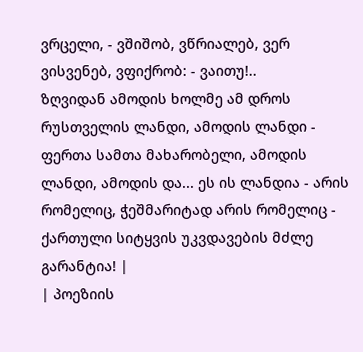ვრცელი, - ვშიშობ, ვწრიალებ, ვერ ვისვენებ, ვფიქრობ: - ვაითუ!..
ზღვიდან ამოდის ხოლმე ამ დროს რუსთველის ლანდი, ამოდის ლანდი - ფერთა სამთა მახარობელი, ამოდის ლანდი, ამოდის და... ეს ის ლანდია - არის რომელიც, ჭეშმარიტად არის რომელიც - ქართული სიტყვის უკვდავების მძლე გარანტია! |
| პოეზიის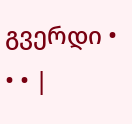გვერდი • • • |